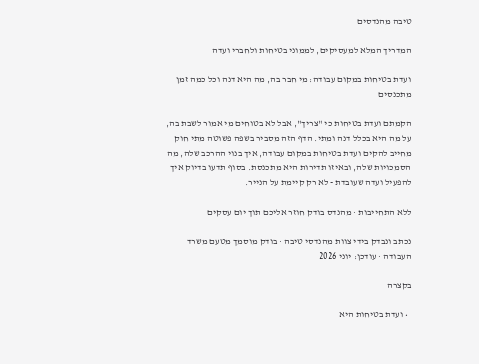טיבה מהנדסים

המדריך המלא למעסיקים, לממוני בטיחות ולחברי ועדה

ועדת בטיחות במקום עבודה: מי חבר בה, מה היא דנה וכל כמה זמן מתכנסים

הקמתם ועדת בטיחות כי "צריך", אבל לא בטוחים מי אמור לשבת בה, על מה היא בכלל דנה ומתי. הדף הזה מסביר בשפה פשוטה מתי חוק מחייב להקים ועדת בטיחות במקום עבודה, איך בנוי ההרכב שלה, מה הסמכויות שלה, ובאיזו תדירות היא מתכנסת. בסוף תדעו בדיוק איך להפעיל ועדה שעובדת - לא רק קיימת על הנייר.

ללא התחייבות · מהנדס בודק חוזר אליכם תוך יום עסקים

נכתב ונבדק בידי צוות מהנדסי טיבה · בודק מוסמך מטעם משרד העבודה · עודכן: יוני 2026

בקצרה

  • ועדת בטיחות היא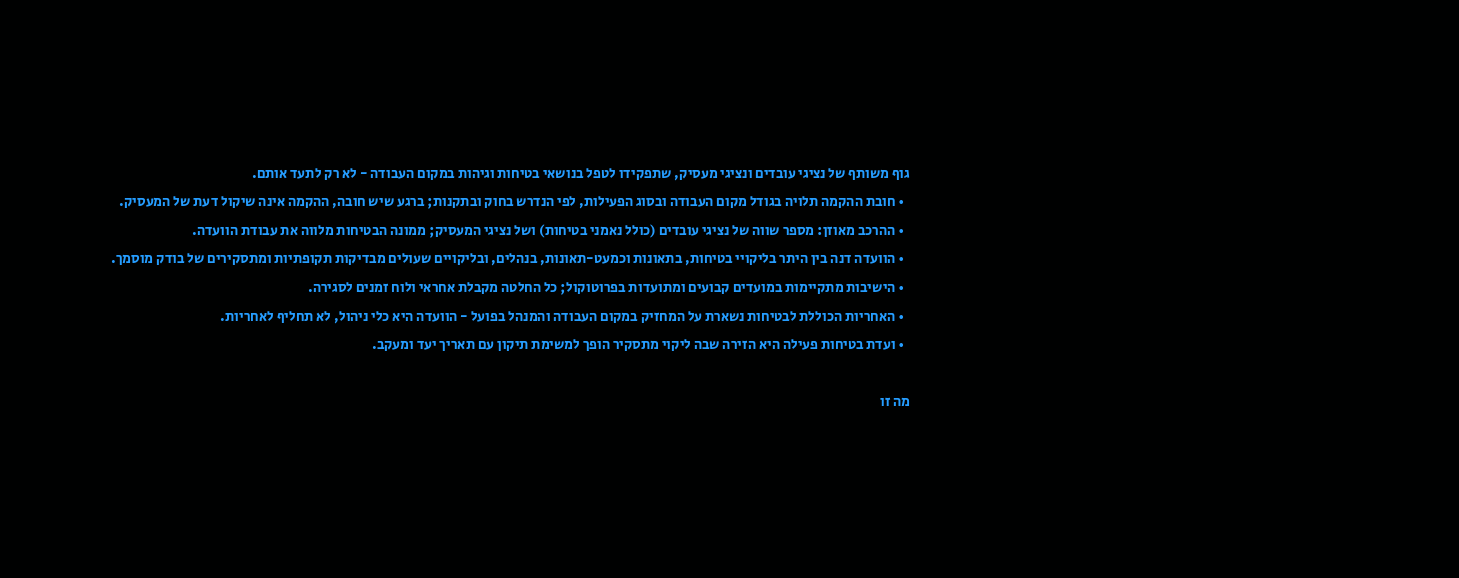גוף משותף של נציגי עובדים ונציגי מעסיק, שתפקידו לטפל בנושאי בטיחות וגיהות במקום העבודה - לא רק לתעד אותם.
  • חובת ההקמה תלויה בגודל מקום העבודה ובסוג הפעילות, לפי הנדרש בחוק ובתקנות; ברגע שיש חובה, ההקמה אינה שיקול דעת של המעסיק.
  • ההרכב מאוזן: מספר שווה של נציגי עובדים (כולל נאמני בטיחות) ושל נציגי המעסיק; ממונה הבטיחות מלווה את עבודת הוועדה.
  • הוועדה דנה בין היתר בליקויי בטיחות, בתאונות וכמעט-תאונות, בנהלים, ובליקויים שעולים מבדיקות תקופתיות ומתסקירים של בודק מוסמך.
  • הישיבות מתקיימות במועדים קבועים ומתועדות בפרוטוקול; כל החלטה מקבלת אחראי ולוח זמנים לסגירה.
  • האחריות הכוללת לבטיחות נשארת על המחזיק במקום העבודה והמנהל בפועל - הוועדה היא כלי ניהול, לא תחליף לאחריות.
  • ועדת בטיחות פעילה היא הזירה שבה ליקוי מתסקיר הופך למשימת תיקון עם תאריך יעד ומעקב.

מה זו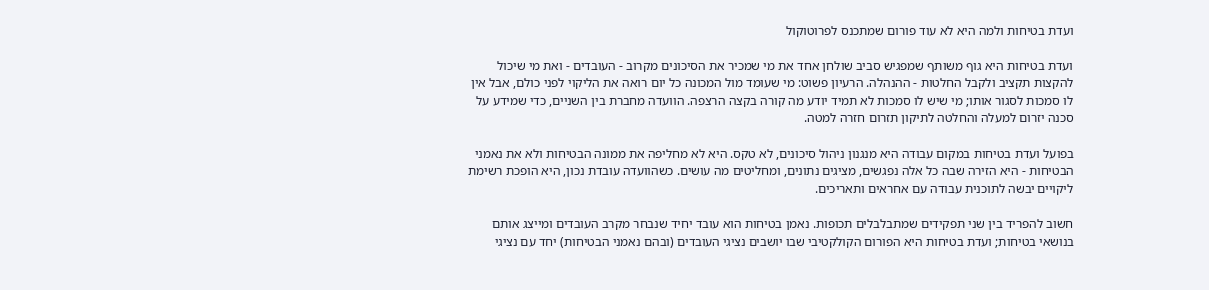ועדת בטיחות ולמה היא לא עוד פורום שמתכנס לפרוטוקול

ועדת בטיחות היא גוף משותף שמפגיש סביב שולחן אחד את מי שמכיר את הסיכונים מקרוב - העובדים - ואת מי שיכול להקצות תקציב ולקבל החלטות - ההנהלה. הרעיון פשוט: מי שעומד מול המכונה כל יום רואה את הליקוי לפני כולם, אבל אין לו סמכות לסגור אותו; מי שיש לו סמכות לא תמיד יודע מה קורה בקצה הרצפה. הוועדה מחברת בין השניים, כדי שמידע על סכנה יזרום למעלה והחלטה לתיקון תזרום חזרה למטה.

בפועל ועדת בטיחות במקום עבודה היא מנגנון ניהול סיכונים, לא טקס. היא לא מחליפה את ממונה הבטיחות ולא את נאמני הבטיחות - היא הזירה שבה כל אלה נפגשים, מציגים נתונים, ומחליטים מה עושים. כשהוועדה עובדת נכון, היא הופכת רשימת ליקויים יבשה לתוכנית עבודה עם אחראים ותאריכים.

חשוב להפריד בין שני תפקידים שמתבלבלים תכופות. נאמן בטיחות הוא עובד יחיד שנבחר מקרב העובדים ומייצג אותם בנושאי בטיחות; ועדת בטיחות היא הפורום הקולקטיבי שבו יושבים נציגי העובדים (ובהם נאמני הבטיחות) יחד עם נציגי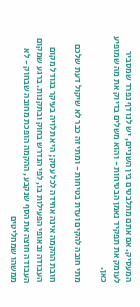המעסיק. אם אתם מתלבטים בין השניים, יש לנו דף נפרד שמסביר לעומק את תפקיד נאמן הבטיחות - והוא משלים בדיוק את מה שמופיע כאן.

מתי חובה להקים ועדת בטיחות - ומתי זה כבר לא שיקול דעת שלכם

חובת ההקמה אינה אחידה לכל עסק; היא תלויה בעיקר בגודל מקום העבודה ובאופי הפעילות בו, לפי הנדרש בחוק ובתקנות. ברגע שמקום העבודה חוצה את הסף שנקבע, ההקמה הופכת מחובה שבחוק - לא ממשהו שמחליטים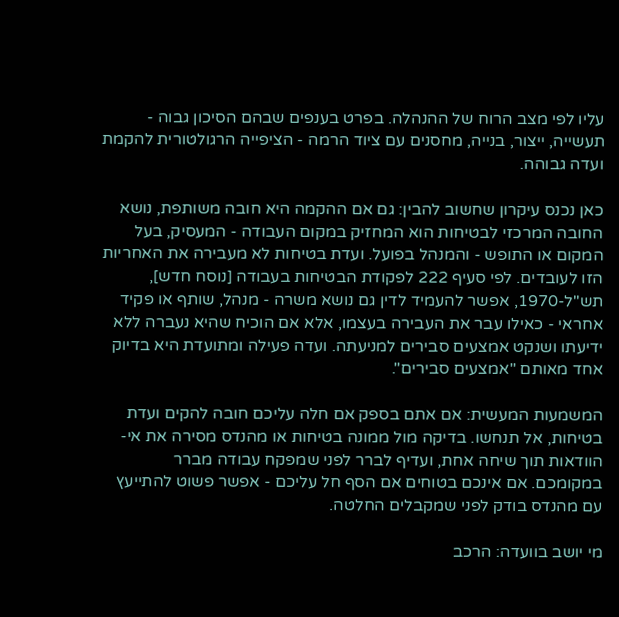עליו לפי מצב הרוח של ההנהלה. בפרט בענפים שבהם הסיכון גבוה - תעשייה, ייצור, בנייה, מחסנים עם ציוד הרמה - הציפייה הרגולטורית להקמת ועדה גבוהה.

כאן נכנס עיקרון שחשוב להבין: גם אם ההקמה היא חובה משותפת, נושא החובה המרכזי לבטיחות הוא המחזיק במקום העבודה - המעסיק, בעל המקום או התופש - והמנהל בפועל. ועדת בטיחות לא מעבירה את האחריות הזו לעובדים. לפי סעיף 222 לפקודת הבטיחות בעבודה [נוסח חדש], תש"ל-1970, אפשר להעמיד לדין גם נושא משרה - מנהל, שותף או פקיד אחראי - כאילו עבר את העבירה בעצמו, אלא אם הוכיח שהיא נעברה ללא ידיעתו ושנקט אמצעים סבירים למניעתה. ועדה פעילה ומתועדת היא בדיוק אחד מאותם "אמצעים סבירים".

המשמעות המעשית: אם אתם בספק אם חלה עליכם חובה להקים ועדת בטיחות, אל תנחשו. בדיקה מול ממונה בטיחות או מהנדס מסירה את אי-הוודאות תוך שיחה אחת, ועדיף לברר לפני שמפקח עבודה מברר במקומכם. אם אינכם בטוחים אם הסף חל עליכם - אפשר פשוט להתייעץ עם מהנדס בודק לפני שמקבלים החלטה.

מי יושב בוועדה: הרכב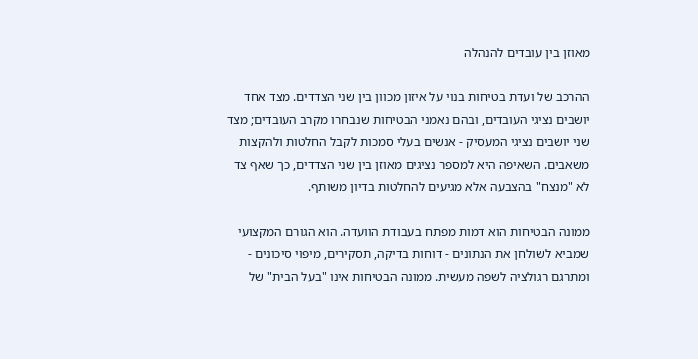מאוזן בין עובדים להנהלה

ההרכב של ועדת בטיחות בנוי על איזון מכוון בין שני הצדדים. מצד אחד יושבים נציגי העובדים, ובהם נאמני הבטיחות שנבחרו מקרב העובדים; מצד שני יושבים נציגי המעסיק - אנשים בעלי סמכות לקבל החלטות ולהקצות משאבים. השאיפה היא למספר נציגים מאוזן בין שני הצדדים, כך שאף צד לא "מנצח" בהצבעה אלא מגיעים להחלטות בדיון משותף.

ממונה הבטיחות הוא דמות מפתח בעבודת הוועדה. הוא הגורם המקצועי שמביא לשולחן את הנתונים - דוחות בדיקה, תסקירים, מיפוי סיכונים - ומתרגם רגולציה לשפה מעשית. ממונה הבטיחות אינו "בעל הבית" של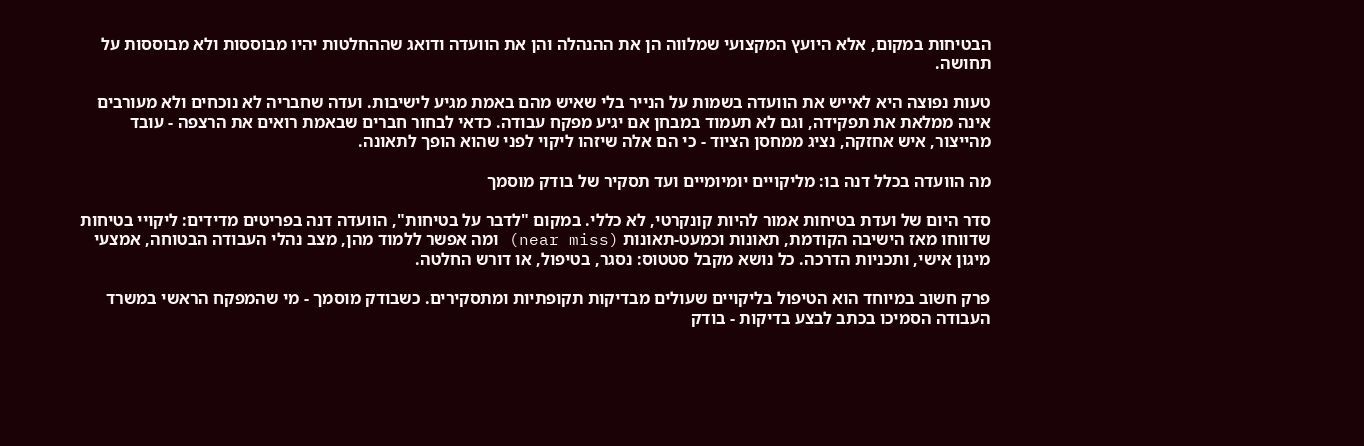הבטיחות במקום, אלא היועץ המקצועי שמלווה הן את ההנהלה והן את הוועדה ודואג שההחלטות יהיו מבוססות ולא מבוססות על תחושה.

טעות נפוצה היא לאייש את הוועדה בשמות על הנייר בלי שאיש מהם באמת מגיע לישיבות. ועדה שחבריה לא נוכחים ולא מעורבים אינה ממלאת את תפקידה, וגם לא תעמוד במבחן אם יגיע מפקח עבודה. כדאי לבחור חברים שבאמת רואים את הרצפה - עובד מהייצור, איש אחזקה, נציג ממחסן הציוד - כי הם אלה שיזהו ליקוי לפני שהוא הופך לתאונה.

מה הוועדה בכלל דנה בו: מליקויים יומיומיים ועד תסקיר של בודק מוסמך

סדר היום של ועדת בטיחות אמור להיות קונקרטי, לא כללי. במקום "לדבר על בטיחות", הוועדה דנה בפריטים מדידים: ליקויי בטיחות שדווחו מאז הישיבה הקודמת, תאונות וכמעט-תאונות (near miss) ומה אפשר ללמוד מהן, מצב נהלי העבודה הבטוחה, אמצעי מיגון אישי, ותכניות הדרכה. כל נושא מקבל סטטוס: נסגר, בטיפול, או דורש החלטה.

פרק חשוב במיוחד הוא הטיפול בליקויים שעולים מבדיקות תקופתיות ומתסקירים. כשבודק מוסמך - מי שהמפקח הראשי במשרד העבודה הסמיכו בכתב לבצע בדיקות - בודק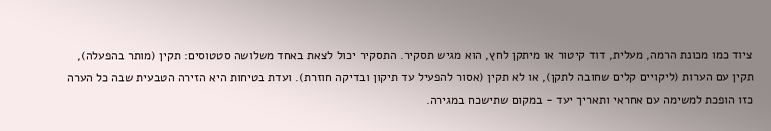ציוד כמו מכונת הרמה, מעלית, דוד קיטור או מיתקן לחץ, הוא מגיש תסקיר. התסקיר יכול לצאת באחד משלושה סטטוסים: תקין (מותר בהפעלה), תקין עם הערות (ליקויים קלים שחובה לתקן), או לא תקין (אסור להפעיל עד תיקון ובדיקה חוזרת). ועדת בטיחות היא הזירה הטבעית שבה כל הערה כזו הופכת למשימה עם אחראי ותאריך יעד - במקום שתישכח במגירה.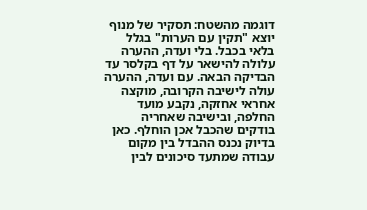דוגמה מהשטח: תסקיר של מנוף יוצא "תקין עם הערות" בגלל בלאי בכבל. בלי ועדה, ההערה עלולה להישאר על דף בקלסר עד הבדיקה הבאה. עם ועדה, ההערה עולה לישיבה הקרובה, מוקצה אחראי אחזקה, נקבע מועד החלפה, ובישיבה שאחריה בודקים שהכבל אכן הוחלף. כאן בדיוק נכנס ההבדל בין מקום עבודה שמתעד סיכונים לבין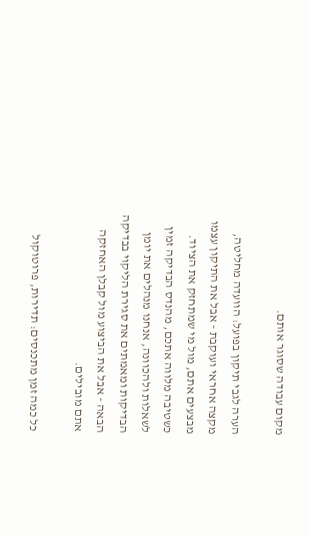מקום עבודה שסוגר אותם.

הערה לגבי תיקון בפועל: הוועדה מחליטה, מקצה אחראי ועוקבת - אבל את התיקון עצמו מבצעים אתם, מול מי שמתחזק את הציוד. כשטיבה מלווה אתכם, מהנדס הבדיקה זמין לשאלות ולהכוונה, אנחנו מנהלים את יומן הבדיקות ומאמתים את סגירת הליקוי בבדיקה הבאה - אבל את הביצוע מול קבלן האחזקה אתם מובילים.

כל כמה זמן מתכנסים: תדירות, פרוטוקול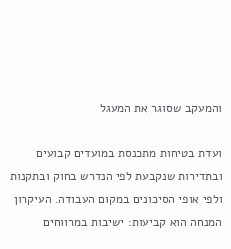והמעקב שסוגר את המעגל

ועדת בטיחות מתכנסת במועדים קבועים ובתדירות שנקבעת לפי הנדרש בחוק ובתקנות ולפי אופי הסיכונים במקום העבודה. העיקרון המנחה הוא קביעות: ישיבות במרווחים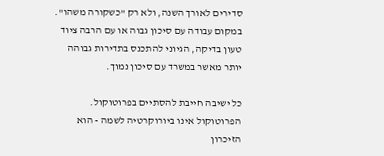סדירים לאורך השנה, ולא רק "כשקורה משהו". במקום עבודה עם סיכון גבוה או עם הרבה ציוד טעון בדיקה, הגיוני להתכנס בתדירות גבוהה יותר מאשר במשרד עם סיכון נמוך.

כל ישיבה חייבת להסתיים בפרוטוקול. הפרוטוקול אינו ביורוקרטיה לשמה - הוא הזיכרון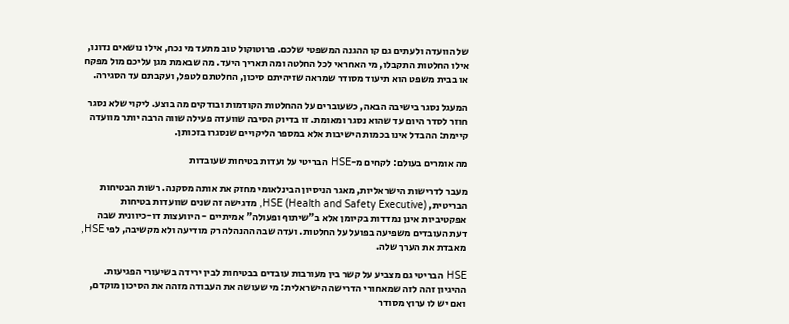של הוועדה ולעתים גם קו ההגנה המשפטי שלכם. פרוטוקול טוב מתעד מי נכח, אילו נושאים נדונו, אילו החלטות התקבלו, מי האחראי לכל החלטה ומה תאריך היעד. מה שבאמת מגן עליכם מול מפקח או בבית משפט הוא תיעוד מסודר שמראה שזיהיתם סיכון, החלטתם לטפל, ועקבתם עד הסגירה.

המעגל נסגר בישיבה הבאה, כשעוברים על ההחלטות הקודמות ובודקים מה בוצע. ליקוי שלא נסגר חוזר לסדר היום עד שהוא נסגר ומאומת. זו בדיוק הסיבה שוועדה פעילה שווה הרבה יותר מוועדה קיימת: ההבדל אינו בכמות הישיבות אלא במספר הליקויים שנסגרו בזכותן.

מה אומרים בעולם: לקחים מ-HSE הבריטי על ועדות בטיחות שעובדות

מעבר לדרישות הישראליות, מאגר הניסיון הבינלאומי מחזק את אותה מסקנה. רשות הבטיחות הבריטית, HSE (Health and Safety Executive), מדגישה זה שנים שוועדות בטיחות אפקטיביות אינן נמדדות בקיומן אלא ב"שיתוף ופעולה" אמיתיים - היוועצות דו-כיוונית שבה דעת העובדים משפיעה בפועל על החלטות. ועדה שבה ההנהלה רק מודיעה ולא מקשיבה, לפי HSE, מאבדת את הערך שלה.

HSE הבריטי גם מצביע על קשר בין מעורבות עובדים בבטיחות לבין ירידה בשיעורי הפגיעות. ההיגיון זהה לזה שמאחורי הדרישה הישראלית: מי שעושה את העבודה מזהה את הסיכון מוקדם, ואם יש לו ערוץ מסודר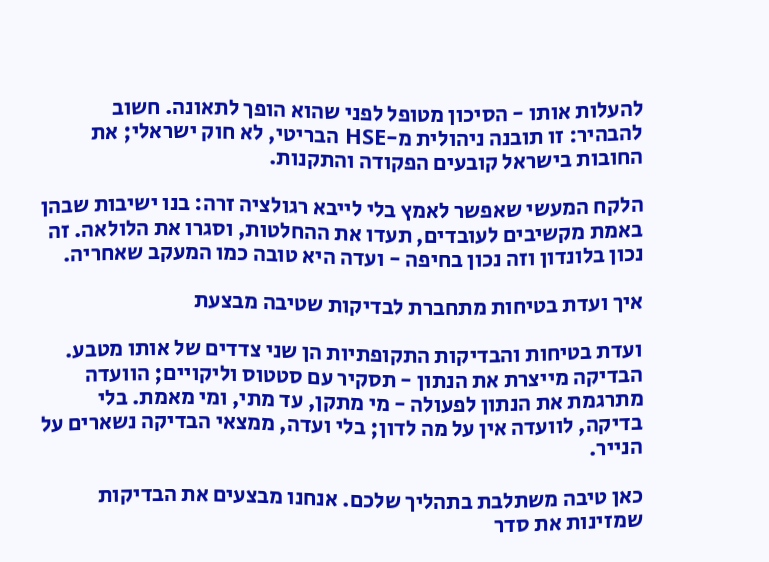להעלות אותו - הסיכון מטופל לפני שהוא הופך לתאונה. חשוב להבהיר: זו תובנה ניהולית מ-HSE הבריטי, לא חוק ישראלי; את החובות בישראל קובעים הפקודה והתקנות.

הלקח המעשי שאפשר לאמץ בלי לייבא רגולציה זרה: בנו ישיבות שבהן באמת מקשיבים לעובדים, תעדו את ההחלטות, וסגרו את הלולאה. זה נכון בלונדון וזה נכון בחיפה - ועדה היא טובה כמו המעקב שאחריה.

איך ועדת בטיחות מתחברת לבדיקות שטיבה מבצעת

ועדת בטיחות והבדיקות התקופתיות הן שני צדדים של אותו מטבע. הבדיקה מייצרת את הנתון - תסקיר עם סטטוס וליקויים; הוועדה מתרגמת את הנתון לפעולה - מי מתקן, עד מתי, ומי מאמת. בלי בדיקה, לוועדה אין על מה לדון; בלי ועדה, ממצאי הבדיקה נשארים על הנייר.

כאן טיבה משתלבת בתהליך שלכם. אנחנו מבצעים את הבדיקות שמזינות את סדר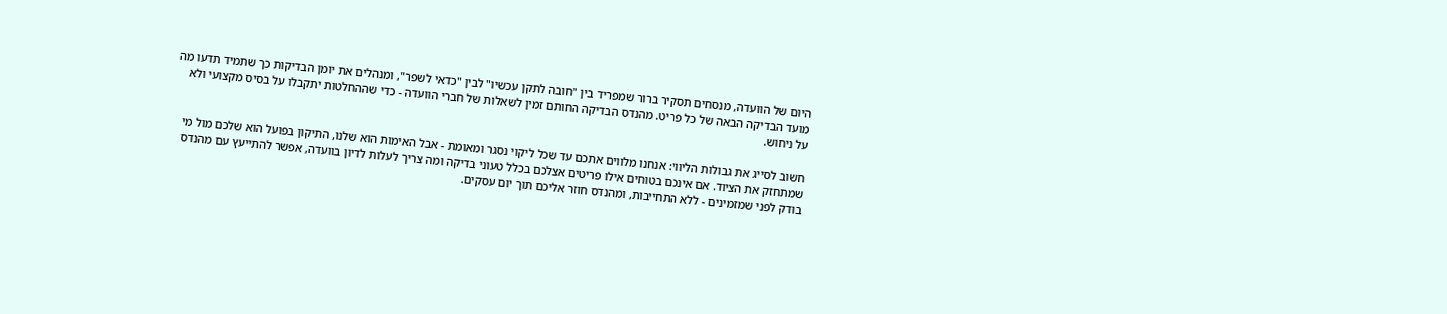היום של הוועדה, מנסחים תסקיר ברור שמפריד בין "חובה לתקן עכשיו" לבין "כדאי לשפר", ומנהלים את יומן הבדיקות כך שתמיד תדעו מה מועד הבדיקה הבאה של כל פריט. מהנדס הבדיקה החותם זמין לשאלות של חברי הוועדה - כדי שההחלטות יתקבלו על בסיס מקצועי ולא על ניחוש.

חשוב לסייג את גבולות הליווי: אנחנו מלווים אתכם עד שכל ליקוי נסגר ומאומת - אבל האימות הוא שלנו, התיקון בפועל הוא שלכם מול מי שמתחזק את הציוד. אם אינכם בטוחים אילו פריטים אצלכם בכלל טעוני בדיקה ומה צריך לעלות לדיון בוועדה, אפשר להתייעץ עם מהנדס בודק לפני שמזמינים - ללא התחייבות, ומהנדס חוזר אליכם תוך יום עסקים.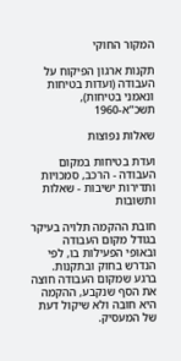המקור החוקי

תקנות ארגון הפיקוח על העבודה (ועדות בטיחות ונאמני בטיחות), תשכ"א-1960

שאלות נפוצות

ועדת בטיחות במקום העבודה - הרכב, סמכויות ותדירות ישיבות - שאלות ותשובות

חובת ההקמה תלויה בעיקר בגודל מקום העבודה ובאופי הפעילות בו, לפי הנדרש בחוק ובתקנות. ברגע שמקום העבודה חוצה את הסף שנקבע, ההקמה היא חובה ולא שיקול דעת של המעסיק.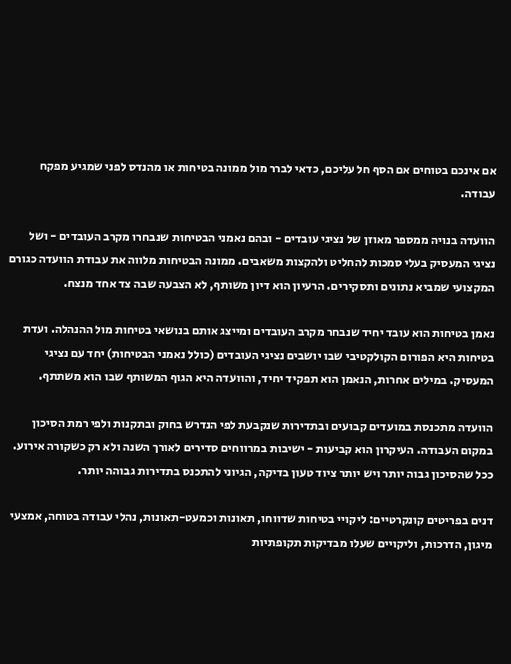אם אינכם בטוחים אם הסף חל עליכם, כדאי לברר מול ממונה בטיחות או מהנדס לפני שמגיע מפקח עבודה.

הוועדה בנויה ממספר מאוזן של נציגי עובדים - ובהם נאמני הבטיחות שנבחרו מקרב העובדים - ושל נציגי המעסיק בעלי סמכות להחליט ולהקצות משאבים. ממונה הבטיחות מלווה את עבודת הוועדה כגורם המקצועי שמביא נתונים ותסקירים. הרעיון הוא דיון משותף, לא הצבעה שבה צד אחד מנצח.

נאמן בטיחות הוא עובד יחיד שנבחר מקרב העובדים ומייצג אותם בנושאי בטיחות מול ההנהלה. ועדת בטיחות היא הפורום הקולקטיבי שבו יושבים נציגי העובדים (כולל נאמני הבטיחות) יחד עם נציגי המעסיק. במילים אחרות, הנאמן הוא תפקיד יחיד, והוועדה היא הגוף המשותף שבו הוא משתתף.

הוועדה מתכנסת במועדים קבועים ובתדירות שנקבעת לפי הנדרש בחוק ובתקנות ולפי רמת הסיכון במקום העבודה. העיקרון הוא קביעות - ישיבות במרווחים סדירים לאורך השנה ולא רק כשקורה אירוע. ככל שהסיכון גבוה יותר ויש יותר ציוד טעון בדיקה, הגיוני להתכנס בתדירות גבוהה יותר.

דנים בפריטים קונקרטיים: ליקויי בטיחות שדווחו, תאונות וכמעט-תאונות, נהלי עבודה בטוחה, אמצעי מיגון, הדרכות, וליקויים שעלו מבדיקות תקופתיות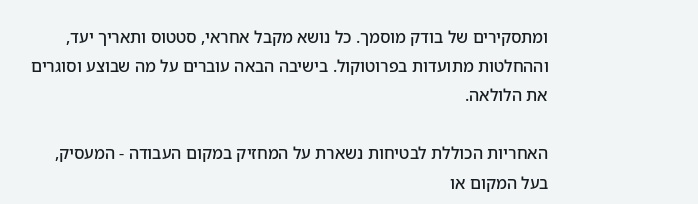ומתסקירים של בודק מוסמך. כל נושא מקבל אחראי, סטטוס ותאריך יעד, וההחלטות מתועדות בפרוטוקול. בישיבה הבאה עוברים על מה שבוצע וסוגרים את הלולאה.

האחריות הכוללת לבטיחות נשארת על המחזיק במקום העבודה - המעסיק, בעל המקום או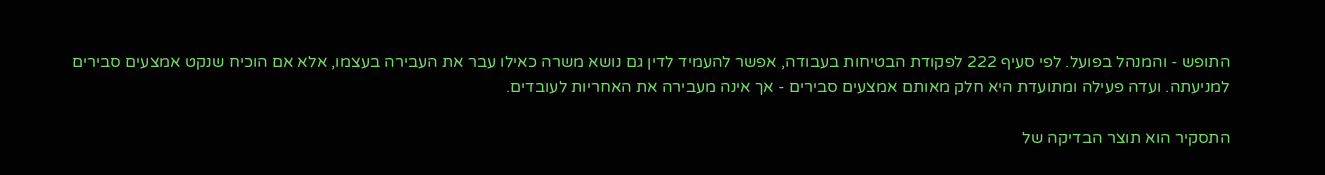התופש - והמנהל בפועל. לפי סעיף 222 לפקודת הבטיחות בעבודה, אפשר להעמיד לדין גם נושא משרה כאילו עבר את העבירה בעצמו, אלא אם הוכיח שנקט אמצעים סבירים למניעתה. ועדה פעילה ומתועדת היא חלק מאותם אמצעים סבירים - אך אינה מעבירה את האחריות לעובדים.

התסקיר הוא תוצר הבדיקה של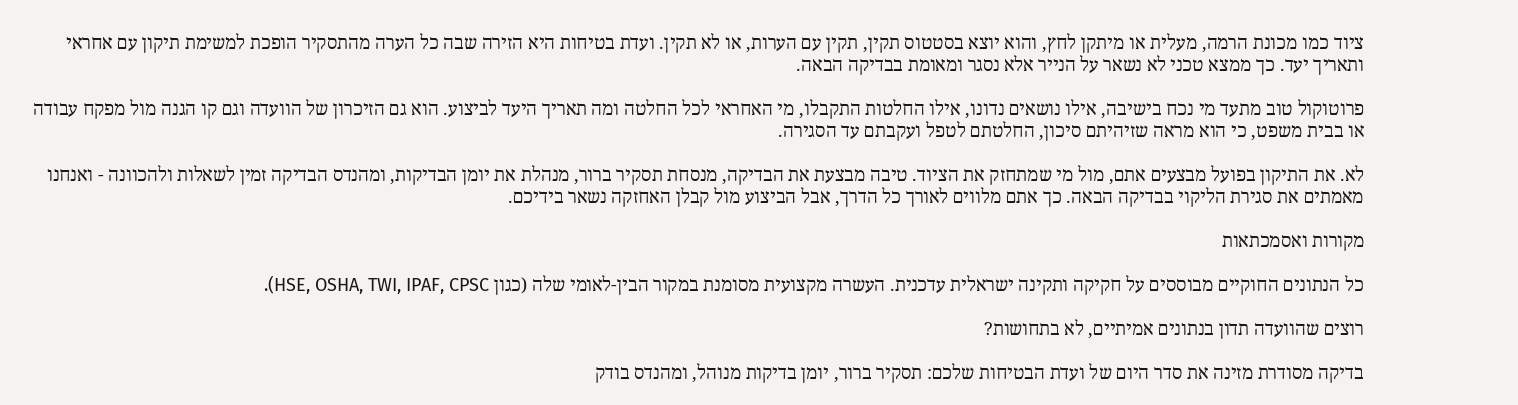ציוד כמו מכונת הרמה, מעלית או מיתקן לחץ, והוא יוצא בסטטוס תקין, תקין עם הערות, או לא תקין. ועדת בטיחות היא הזירה שבה כל הערה מהתסקיר הופכת למשימת תיקון עם אחראי ותאריך יעד. כך ממצא טכני לא נשאר על הנייר אלא נסגר ומאומת בבדיקה הבאה.

פרוטוקול טוב מתעד מי נכח בישיבה, אילו נושאים נדונו, אילו החלטות התקבלו, מי האחראי לכל החלטה ומה תאריך היעד לביצוע. הוא גם הזיכרון של הוועדה וגם קו הגנה מול מפקח עבודה או בבית משפט, כי הוא מראה שזיהיתם סיכון, החלטתם לטפל ועקבתם עד הסגירה.

לא. את התיקון בפועל מבצעים אתם, מול מי שמתחזק את הציוד. טיבה מבצעת את הבדיקה, מנסחת תסקיר ברור, מנהלת את יומן הבדיקות, ומהנדס הבדיקה זמין לשאלות ולהכוונה - ואנחנו מאמתים את סגירת הליקוי בבדיקה הבאה. כך אתם מלווים לאורך כל הדרך, אבל הביצוע מול קבלן האחזקה נשאר בידיכם.

מקורות ואסמכתאות

כל הנתונים החוקיים מבוססים על חקיקה ותקינה ישראלית עדכנית. העשרה מקצועית מסומנת במקור הבין-לאומי שלה (כגון HSE, OSHA, TWI, IPAF, CPSC).

רוצים שהוועדה תדון בנתונים אמיתיים, לא בתחושות?

בדיקה מסודרת מזינה את סדר היום של ועדת הבטיחות שלכם: תסקיר ברור, יומן בדיקות מנוהל, ומהנדס בודק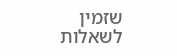שזמין לשאלות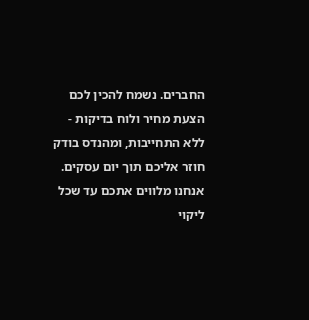החברים. נשמח להכין לכם הצעת מחיר ולוח בדיקות - ללא התחייבות, ומהנדס בודק חוזר אליכם תוך יום עסקים. אנחנו מלווים אתכם עד שכל ליקוי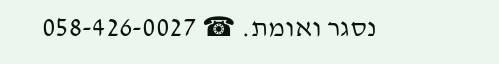נסגר ואומת. ☎ 058-426-0027